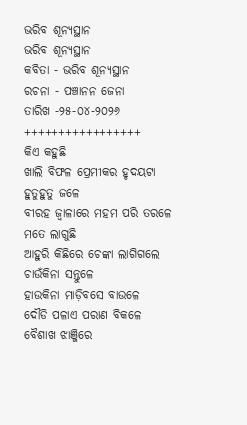ଭରିବ ଶୂନ୍ୟସ୍ଥାନ
ଭରିବ ଶୂନ୍ୟସ୍ଥାନ
କବିତା - ଭରିବ ଶୂନ୍ୟସ୍ଥାନ
ରଚନା - ପଞ୍ଚାନନ ଜେନା
ତାରିଖ -୨୫-୦୪-୨୦୨୬
+++++++++++++++++
କିଏ କହୁଛି
ଖାଲି ବିଫଳ ପ୍ରେମୀକର ହୃଦୟଟା
ହୁତୁହୁତୁ ଜଳେ
ବୀରହ ଜ୍ୱାଳାରେ ମହମ ପରି ତରଳେ
ମତେ ଲାଗୁଛି
ଆହୁରି କିଛିରେ ଚେଙ୍କା ଲାଗିଗଲେ
ଚାଉଁକିନା ସନ୍ତୁଳେ
ହାଉକିନା ମାଡ଼ିବସେ ବାଉଳେ
ଦୌଡି ପଳାଏ ପରାଣ ବିକଳେ
ବୈଶାଖ ଝାଞ୍ଜିରେ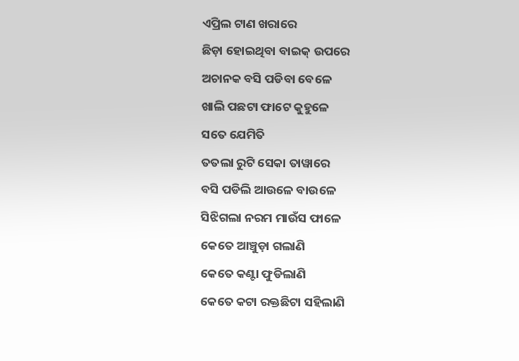ଏପ୍ରିଲ ଟାଣ ଖରାରେ
ଛିଡ଼ା ହୋଇଥିବା ବାଇକ୍ ଉପରେ
ଅଚାନକ ବସି ପଡିବା ବେଳେ
ଖାଲି ପଛଟା ଫାଟେ କୁହୁଳେ
ସତେ ଯେମିତି
ତତଲା ରୁଟି ସେକା ତାୱାରେ
ବସି ପଡିଲି ଆଉଳେ ବାଉଳେ
ସିଝିଗଲା ନରମ ମାଉଁସ ଫାଳେ
କେତେ ଆଞ୍ଚୁଡ଼ା ଗଲାଣି
କେତେ କଣ୍ଟା ଫୁଡିଲାଣି
କେତେ କଟା ରକ୍ତଛିଟା ସହିଲାଣି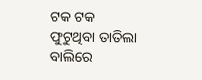ଟକ ଟକ ଫୁଟୁଥିବା ତାତିଲା ବାଲିରେ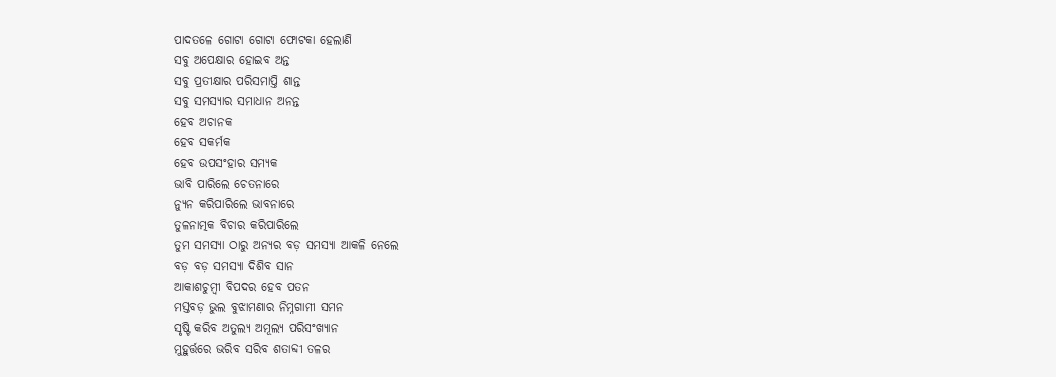ପାଦତଳେ ଗୋଟା ଗୋଟା ଫୋଟକା ହେଲାଣି
ସବୁ ଅପେକ୍ଷାର ହୋଇବ ଅନ୍ତ
ସବୁ ପ୍ରତୀକ୍ଷାର ପରିସମାପ୍ତି ଶାନ୍ତ
ସବୁ ସମସ୍ୟାର ସମାଧାନ ଅନନ୍ତ
ହେବ ଅଚାନକ
ହେବ ସକର୍ମକ
ହେବ ଉପସଂହାର ସମ୍ୟକ
ଭାବି ପାରିଲେ ଚେତନାରେ
ନ୍ୟୁନ କରିପାରିଲେ ଭାବନାରେ
ତୁଳନାତ୍ମକ ବିଚାର କରିପାରିଲେ
ତୁମ ସମସ୍ୟା ଠାରୁ ଅନ୍ୟର ବଡ଼ ସମସ୍ୟା ଆକଳି ନେଲେ
ବଡ଼ ବଡ଼ ସମସ୍ୟା ଦିଶିବ ସାନ
ଆକାଶଚୁମ୍ବୀ ବିପଦର ହେବ ପତନ
ମସ୍ତବଡ଼ ଭୁଲ ବୁଝାମଣାର ନିମ୍ନଗାମୀ ସମନ
ସୃଷ୍ଟି କରିବ ଅତୁଲ୍ୟ ଅମୂଲ୍ୟ ପରିସଂଖ୍ୟାନ
ମୁହୁର୍ତ୍ତରେ ଭରିବ ସରିବ ଶତାବ୍ଦୀ ତଳର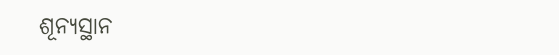ଶୂନ୍ୟସ୍ଥାନ